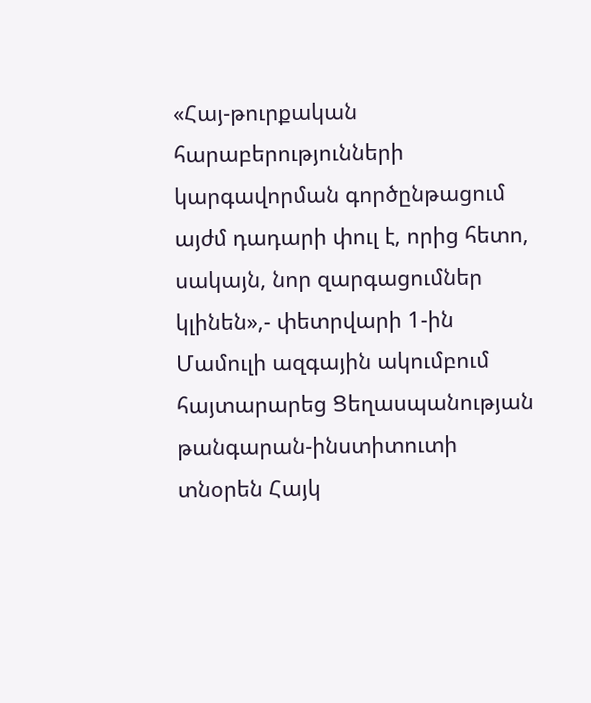«Հայ-թուրքական հարաբերությունների կարգավորման գործընթացում այժմ դադարի փուլ է, որից հետո, սակայն, նոր զարգացումներ կլինեն»,- փետրվարի 1-ին Մամուլի ազգային ակումբում հայտարարեց Ցեղասպանության թանգարան-ինստիտուտի տնօրեն Հայկ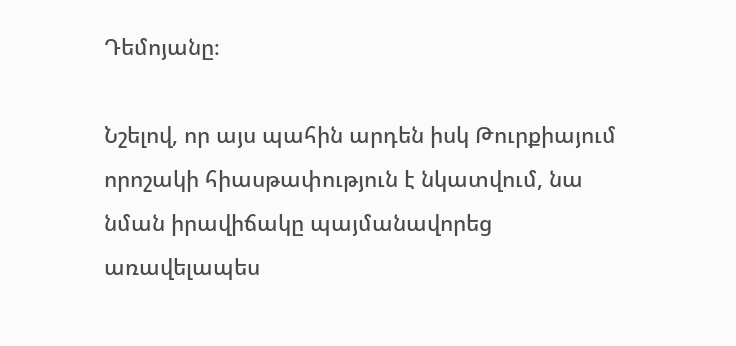Դեմոյանը։

Նշելով, որ այս պահին արդեն իսկ Թուրքիայում որոշակի հիասթափություն է նկատվում, նա նման իրավիճակը պայմանավորեց առավելապես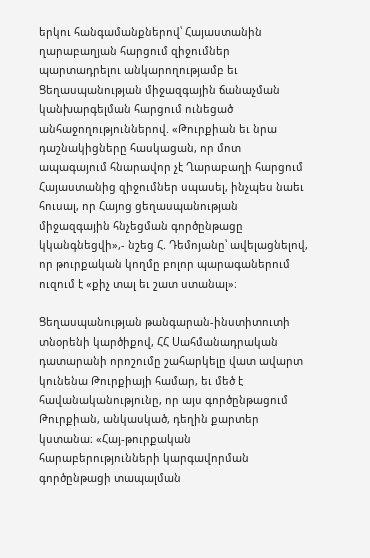երկու հանգամանքներով՝ Հայաստանին ղարաբաղյան հարցում զիջումներ պարտադրելու անկարողությամբ եւ Ցեղասպանության միջազգային ճանաչման կանխարգելման հարցում ունեցած անհաջողություններով. «Թուրքիան եւ նրա դաշնակիցները հասկացան, որ մոտ ապագայում հնարավոր չէ Ղարաբաղի հարցում Հայաստանից զիջումներ սպասել, ինչպես նաեւ հուսալ, որ Հայոց ցեղասպանության միջազգային հնչեցման գործընթացը կկանգնեցվի»,- նշեց Հ. Դեմոյանը՝ ավելացնելով, որ թուրքական կողմը բոլոր պարագաներում ուզում է «քիչ տալ եւ շատ ստանալ»։

Ցեղասպանության թանգարան-ինստիտուտի տնօրենի կարծիքով, ՀՀ Սահմանադրական դատարանի որոշումը շահարկելը վատ ավարտ կունենա Թուրքիայի համար, եւ մեծ է հավանականությունը, որ այս գործընթացում Թուրքիան, անկասկած, դեղին քարտեր կստանա։ «Հայ-թուրքական հարաբերությունների կարգավորման գործընթացի տապալման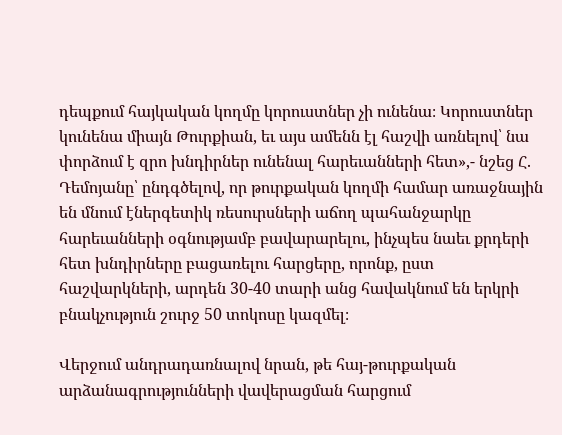դեպքում հայկական կողմը կորուստներ չի ունենա։ Կորուստներ կունենա միայն Թուրքիան, եւ այս ամենն էլ հաշվի առնելով՝ նա փորձում է զրո խնդիրներ ունենալ հարեւանների հետ»,- նշեց Հ. Դեմոյանը՝ ընդգծելով, որ թուրքական կողմի համար առաջնային են մնում էներգետիկ ռեսուրսների աճող պահանջարկը հարեւանների օգնությամբ բավարարելու, ինչպես նաեւ քրդերի հետ խնդիրները բացառելու հարցերը, որոնք, ըստ հաշվարկների, արդեն 30-40 տարի անց հավակնում են երկրի բնակչություն շուրջ 50 տոկոսը կազմել։

Վերջում անդրադառնալով նրան, թե հայ-թուրքական արձանագրությունների վավերացման հարցում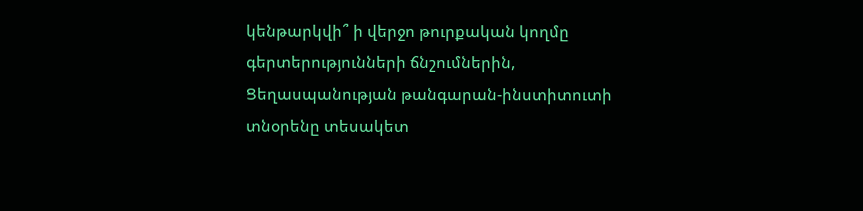կենթարկվի՞ ի վերջո թուրքական կողմը գերտերությունների ճնշումներին, Ցեղասպանության թանգարան-ինստիտուտի տնօրենը տեսակետ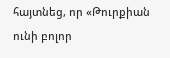հայտնեց, որ «Թուրքիան ունի բոլոր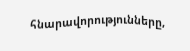հնարավորությունները,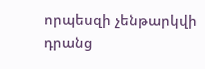որպեսզի չենթարկվի դրանց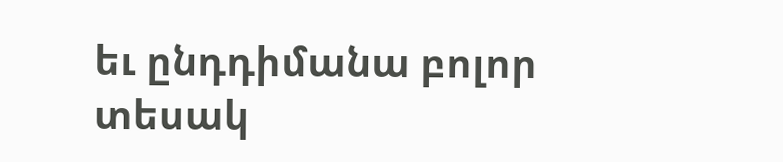եւ ընդդիմանա բոլոր տեսակ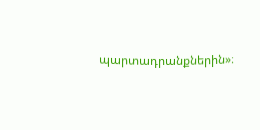պարտադրանքներին»։